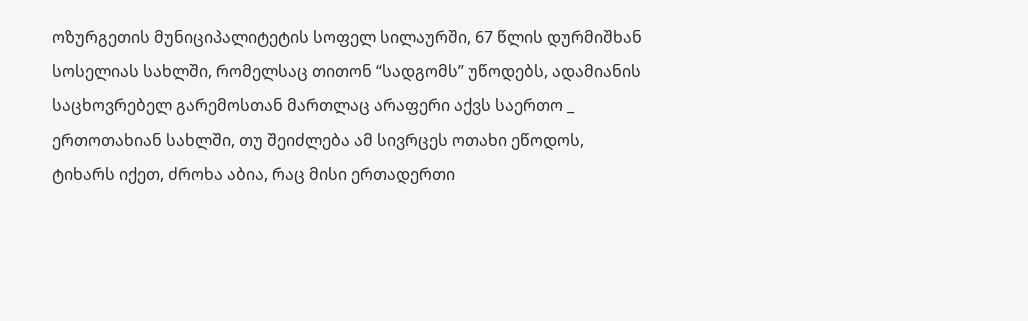ოზურგეთის მუნიციპალიტეტის სოფელ სილაურში, 67 წლის დურმიშხან სოსელიას სახლში, რომელსაც თითონ “სადგომს” უწოდებს, ადამიანის საცხოვრებელ გარემოსთან მართლაც არაფერი აქვს საერთო _ ერთოთახიან სახლში, თუ შეიძლება ამ სივრცეს ოთახი ეწოდოს, ტიხარს იქეთ, ძროხა აბია, რაც მისი ერთადერთი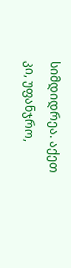სიმდიდრეა. აქეთ კი, უფანჯრო,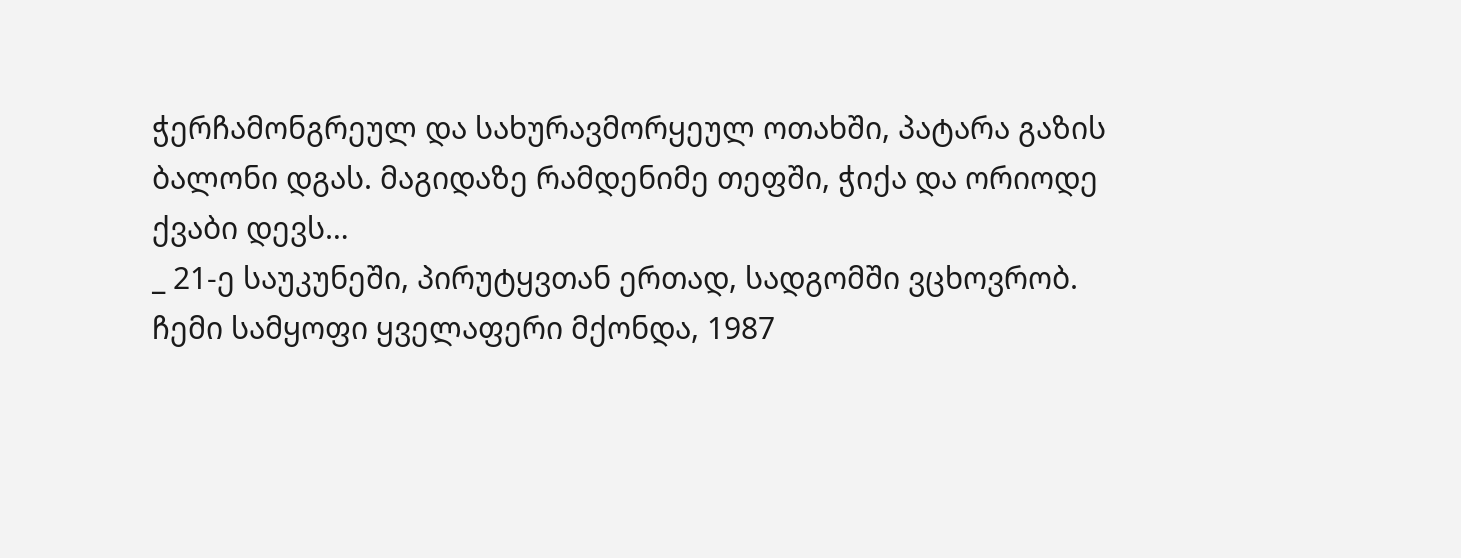ჭერჩამონგრეულ და სახურავმორყეულ ოთახში, პატარა გაზის ბალონი დგას. მაგიდაზე რამდენიმე თეფში, ჭიქა და ორიოდე ქვაბი დევს…
_ 21-ე საუკუნეში, პირუტყვთან ერთად, სადგომში ვცხოვრობ. ჩემი სამყოფი ყველაფერი მქონდა, 1987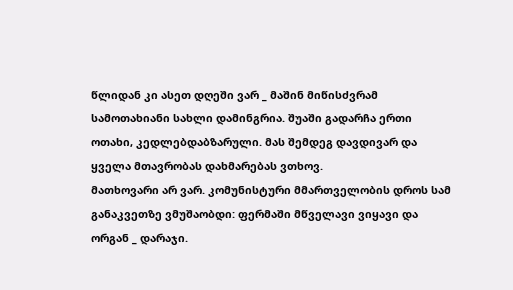წლიდან კი ასეთ დღეში ვარ _ მაშინ მიწისძვრამ სამოთახიანი სახლი დამინგრია. შუაში გადარჩა ერთი ოთახი, კედლებდაბზარული. მას შემდეგ დავდივარ და ყველა მთავრობას დახმარებას ვთხოვ.
მათხოვარი არ ვარ. კომუნისტური მმართველობის დროს სამ განაკვეთზე ვმუშაობდი: ფერმაში მწველავი ვიყავი და ორგან _ დარაჯი.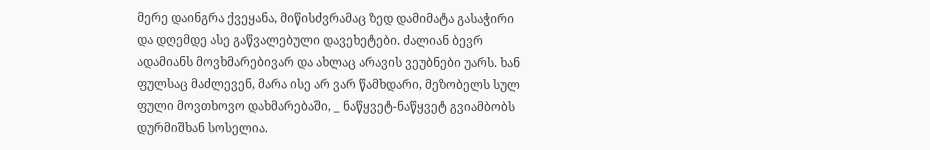მერე დაინგრა ქვეყანა, მიწისძვრამაც ზედ დამიმატა გასაჭირი და დღემდე ასე გაწვალებული დავეხეტები. ძალიან ბევრ ადამიანს მოვხმარებივარ და ახლაც არავის ვეუბნები უარს. ხან ფულსაც მაძლევენ, მარა ისე არ ვარ წამხდარი, მეზობელს სულ ფული მოვთხოვო დახმარებაში, _ ნაწყვეტ-ნაწყვეტ გვიამბობს დურმიშხან სოსელია.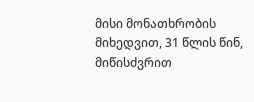მისი მონათხრობის მიხედვით, 31 წლის წინ, მიწისძვრით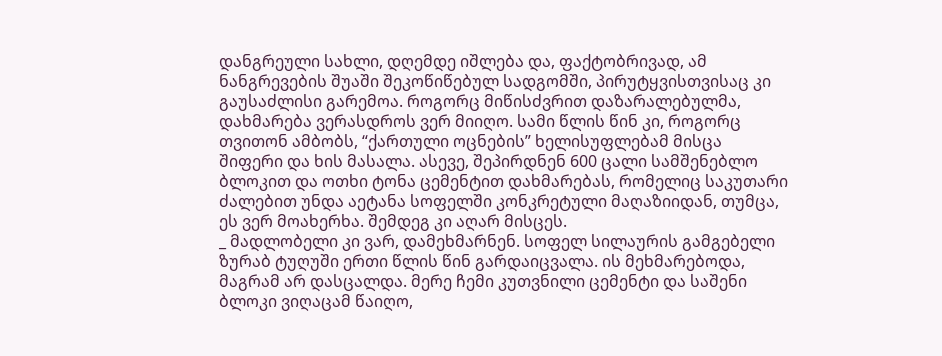დანგრეული სახლი, დღემდე იშლება და, ფაქტობრივად, ამ ნანგრევების შუაში შეკოწიწებულ სადგომში, პირუტყვისთვისაც კი გაუსაძლისი გარემოა. როგორც მიწისძვრით დაზარალებულმა, დახმარება ვერასდროს ვერ მიიღო. სამი წლის წინ კი, როგორც თვითონ ამბობს, “ქართული ოცნების” ხელისუფლებამ მისცა შიფერი და ხის მასალა. ასევე, შეპირდნენ 600 ცალი სამშენებლო ბლოკით და ოთხი ტონა ცემენტით დახმარებას, რომელიც საკუთარი ძალებით უნდა აეტანა სოფელში კონკრეტული მაღაზიიდან, თუმცა, ეს ვერ მოახერხა. შემდეგ კი აღარ მისცეს.
_ მადლობელი კი ვარ, დამეხმარნენ. სოფელ სილაურის გამგებელი ზურაბ ტუღუში ერთი წლის წინ გარდაიცვალა. ის მეხმარებოდა, მაგრამ არ დასცალდა. მერე ჩემი კუთვნილი ცემენტი და საშენი ბლოკი ვიღაცამ წაიღო,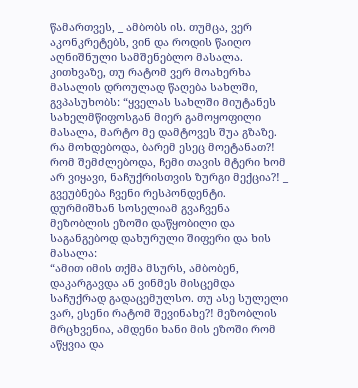წამართვეს, _ ამბობს ის. თუმცა, ვერ აკონკრეტებს, ვინ და როდის წაიღო აღნიშნული სამშენებლო მასალა.
კითხვაზე, თუ რატომ ვერ მოახერხა მასალის დროულად წაღება სახლში, გვპასუხობს: “ყველას სახლში მიუტანეს სახელმწიფოსგან მიერ გამოყოფილი მასალა, მარტო მე დამტოვეს შუა გზაზე. რა მოხდებოდა, ბარემ ესეც მოეტანათ?! რომ შემძლებოდა, ჩემი თავის მტერი ხომ არ ვიყავი, ნაჩუქრისთვის ზურგი მექცია?! _ გვეუბნება ჩვენი რესპონდენტი.
დურმიშხან სოსელიამ გვაჩვენა მეზობლის ეზოში დაწყობილი და საგანგებოდ დახურული შიფერი და ხის მასალა:
“ამით იმის თქმა მსურს, ამბობენ, დაკარგავდა ან ვინმეს მისცემდა საჩუქრად გადაცემულსო. თუ ასე სულელი ვარ, ესენი რატომ შევინახე?! მეზობლის მრცხვენია, ამდენი ხანი მის ეზოში რომ აწყვია და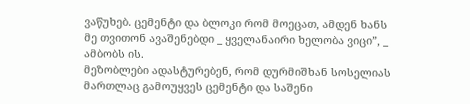ვაწუხებ. ცემენტი და ბლოკი რომ მოეცათ, ამდენ ხანს მე თვითონ ავაშენებდი _ ყველანაირი ხელობა ვიცი”, _ ამბობს ის.
მეზობლები ადასტურებენ, რომ დურმიშხან სოსელიას მართლაც გამოუყვეს ცემენტი და საშენი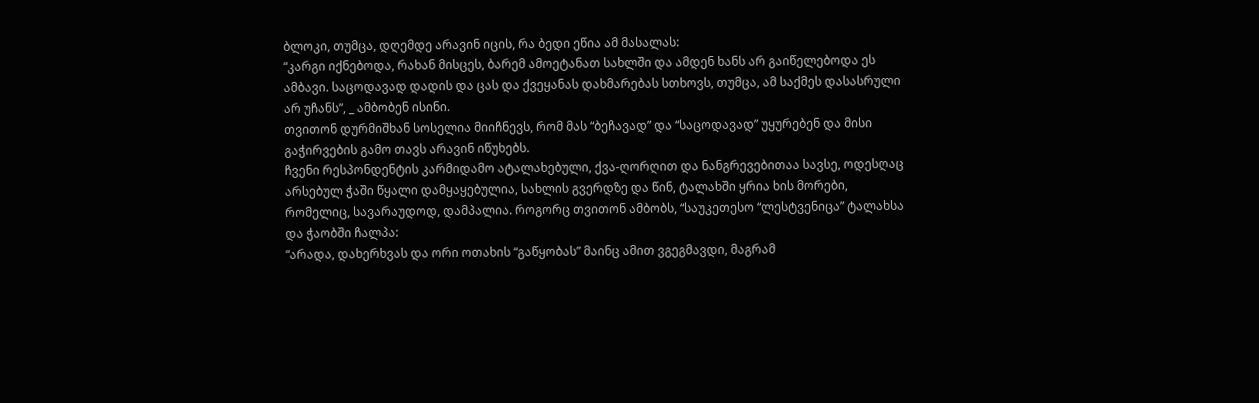ბლოკი, თუმცა, დღემდე არავინ იცის, რა ბედი ეწია ამ მასალას:
“კარგი იქნებოდა, რახან მისცეს, ბარემ ამოეტანათ სახლში და ამდენ ხანს არ გაიწელებოდა ეს ამბავი. საცოდავად დადის და ცას და ქვეყანას დახმარებას სთხოვს, თუმცა, ამ საქმეს დასასრული არ უჩანს”, _ ამბობენ ისინი.
თვითონ დურმიშხან სოსელია მიიჩნევს, რომ მას “ბეჩავად” და “საცოდავად” უყურებენ და მისი გაჭირვების გამო თავს არავინ იწუხებს.
ჩვენი რესპონდენტის კარმიდამო ატალახებული, ქვა-ღორღით და ნანგრევებითაა სავსე, ოდესღაც არსებულ ჭაში წყალი დამყაყებულია, სახლის გვერდზე და წინ, ტალახში ყრია ხის მორები, რომელიც, სავარაუდოდ, დამპალია. როგორც თვითონ ამბობს, “საუკეთესო “ლესტვენიცა” ტალახსა და ჭაობში ჩალპა:
“არადა, დახერხვას და ორი ოთახის “გაწყობას” მაინც ამით ვგეგმავდი, მაგრამ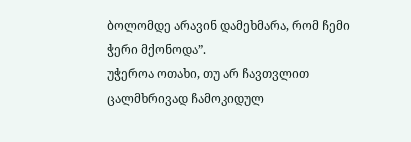ბოლომდე არავინ დამეხმარა, რომ ჩემი ჭერი მქონოდა”.
უჭეროა ოთახი, თუ არ ჩავთვლით ცალმხრივად ჩამოკიდულ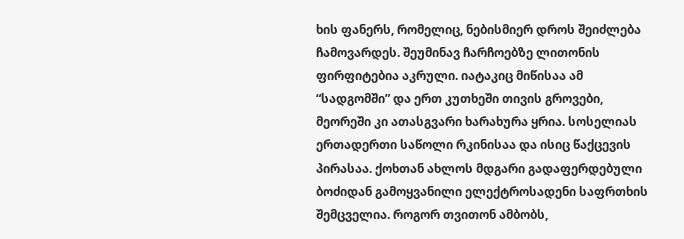ხის ფანერს, რომელიც, ნებისმიერ დროს შეიძლება ჩამოვარდეს. შეუმინავ ჩარჩოებზე ლითონის ფირფიტებია აკრული. იატაკიც მიწისაა ამ “სადგომში” და ერთ კუთხეში თივის გროვები, მეორეში კი ათასგვარი ხარახურა ყრია. სოსელიას ერთადერთი საწოლი რკინისაა და ისიც წაქცევის პირასაა. ქოხთან ახლოს მდგარი გადაფერდებული ბოძიდან გამოყვანილი ელექტროსადენი საფრთხის შემცველია. როგორ თვითონ ამბობს,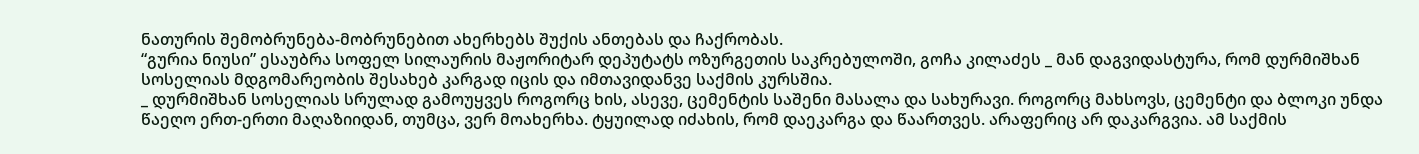ნათურის შემობრუნება-მობრუნებით ახერხებს შუქის ანთებას და ჩაქრობას.
“გურია ნიუსი” ესაუბრა სოფელ სილაურის მაჟორიტარ დეპუტატს ოზურგეთის საკრებულოში, გოჩა კილაძეს _ მან დაგვიდასტურა, რომ დურმიშხან სოსელიას მდგომარეობის შესახებ კარგად იცის და იმთავიდანვე საქმის კურსშია.
_ დურმიშხან სოსელიას სრულად გამოუყვეს როგორც ხის, ასევე, ცემენტის საშენი მასალა და სახურავი. როგორც მახსოვს, ცემენტი და ბლოკი უნდა წაეღო ერთ-ერთი მაღაზიიდან, თუმცა, ვერ მოახერხა. ტყუილად იძახის, რომ დაეკარგა და წაართვეს. არაფერიც არ დაკარგვია. ამ საქმის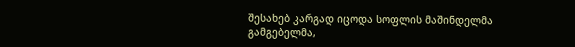შესახებ კარგად იცოდა სოფლის მაშინდელმა გამგებელმა,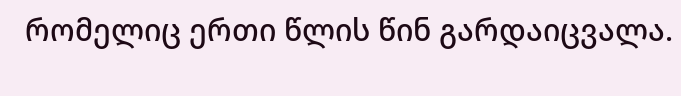რომელიც ერთი წლის წინ გარდაიცვალა.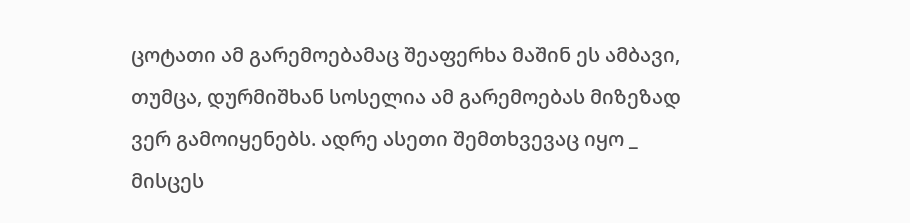ცოტათი ამ გარემოებამაც შეაფერხა მაშინ ეს ამბავი, თუმცა, დურმიშხან სოსელია ამ გარემოებას მიზეზად ვერ გამოიყენებს. ადრე ასეთი შემთხვევაც იყო _ მისცეს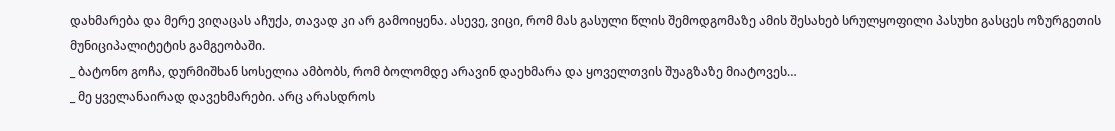დახმარება და მერე ვიღაცას აჩუქა, თავად კი არ გამოიყენა. ასევე, ვიცი, რომ მას გასული წლის შემოდგომაზე ამის შესახებ სრულყოფილი პასუხი გასცეს ოზურგეთის მუნიციპალიტეტის გამგეობაში.
_ ბატონო გოჩა, დურმიშხან სოსელია ამბობს, რომ ბოლომდე არავინ დაეხმარა და ყოველთვის შუაგზაზე მიატოვეს…
_ მე ყველანაირად დავეხმარები. არც არასდროს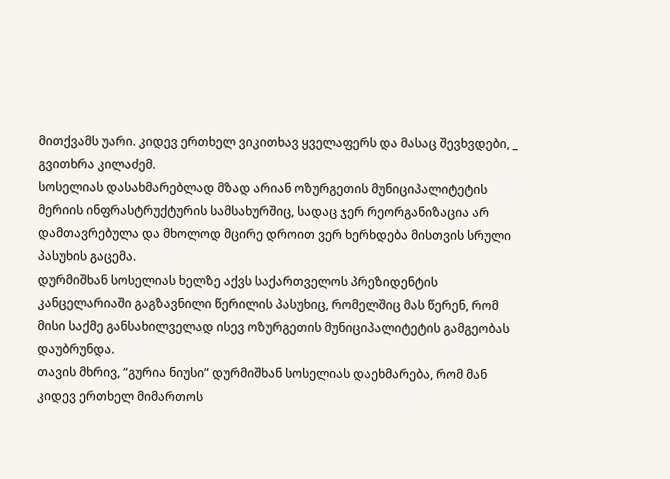მითქვამს უარი. კიდევ ერთხელ ვიკითხავ ყველაფერს და მასაც შევხვდები, _ გვითხრა კილაძემ.
სოსელიას დასახმარებლად მზად არიან ოზურგეთის მუნიციპალიტეტის მერიის ინფრასტრუქტურის სამსახურშიც, სადაც ჯერ რეორგანიზაცია არ დამთავრებულა და მხოლოდ მცირე დროით ვერ ხერხდება მისთვის სრული პასუხის გაცემა.
დურმიშხან სოსელიას ხელზე აქვს საქართველოს პრეზიდენტის კანცელარიაში გაგზავნილი წერილის პასუხიც, რომელშიც მას წერენ, რომ მისი საქმე განსახილველად ისევ ოზურგეთის მუნიციპალიტეტის გამგეობას დაუბრუნდა.
თავის მხრივ, “გურია ნიუსი” დურმიშხან სოსელიას დაეხმარება, რომ მან კიდევ ერთხელ მიმართოს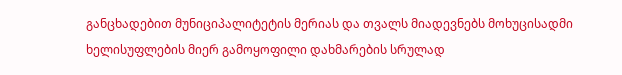განცხადებით მუნიციპალიტეტის მერიას და თვალს მიადევნებს მოხუცისადმი ხელისუფლების მიერ გამოყოფილი დახმარების სრულად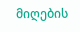მიღების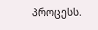პროცესს.